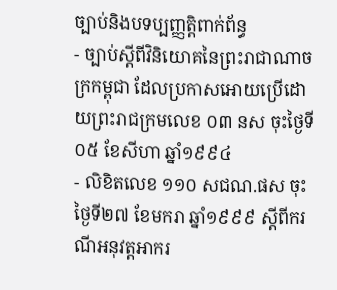ច្បាប់និងបទប្បញ្ញតិ្តពាក់ព័ន្ធ
- ច្បាប់ស្តីពីវិនិយោគនៃព្រះរាជាណាចក្រកម្ពុជា ដែលប្រកាសអោយប្រើដោយព្រះរាជក្រមលេខ ០៣ នស ចុះថ្ងៃទី០៥ ខែសីហា ឆ្នាំ១៩៩៤
- លិខិតលេខ ១១០ សជណ.ផស ចុះថ្ងៃទី២៧ ខែមករា ឆ្នាំ១៩៩៩ ស្តីពីករណីអនុវត្តអាករ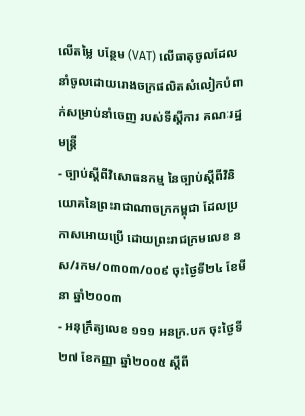លើតម្លៃ បន្ថែម (VAT) លើធាតុចូលដែលនាំចូលដោយរោងចក្រផលិតសំលៀកបំពាក់សម្រាប់នាំចេញ របស់ទីស្តីការ គណៈរដ្ឋមន្ត្រី
- ច្បាប់ស្តីពីវិសោធនកម្ម នៃច្បាប់ស្តីពីវិនិយោគនៃព្រះរាជាណាចក្រកម្ពុជា ដែលប្រកាសអោយប្រើ ដោយព្រះរាជក្រមលេខ នស/រកម/០៣០៣/០០៩ ចុះថ្ងៃទី២៤ ខែមីនា ឆ្នាំ២០០៣
- អនុក្រឹត្យលេខ ១១១ អនក្រ.បក ចុះថ្ងៃទី២៧ ខែកញ្ញា ឆ្នាំ២០០៥ ស្តីពី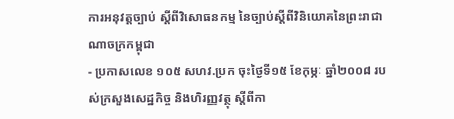ការអនុវត្តច្បាប់ ស្តីពីវិសោធនកម្ម នៃច្បាប់ស្តីពីវិនិយោគនៃព្រះរាជាណាចក្រកម្ពុជា
- ប្រកាសលេខ ១០៥ សហវ.ប្រក ចុះថ្ងៃទី១៥ ខែកុម្ភៈ ឆ្នាំ២០០៨ របស់ក្រសួងសេដ្ឋកិច្ច និងហិរញ្ញវត្ថុ ស្តីពីកា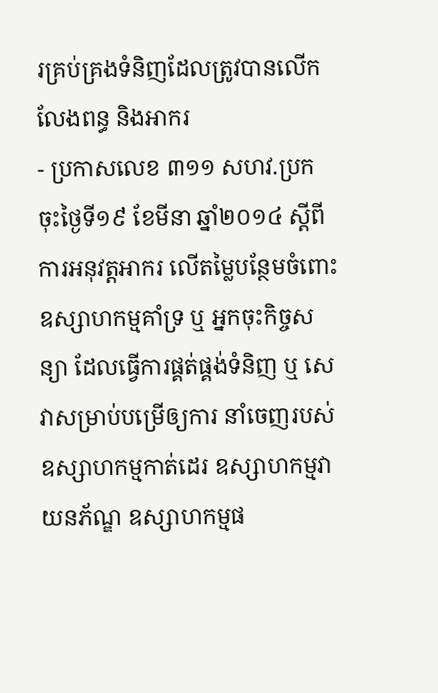រគ្រប់គ្រងទំនិញដែលត្រូវបានលើកលែងពន្ធ និងអាករ
- ប្រកាសលេខ ៣១១ សហវ.ប្រក ចុះថ្ងៃទី១៩ ខែមីនា ឆ្នាំ២០១៤ ស្តីពីការអនុវត្តអាករ លើតម្លៃបន្ថែមចំពោះឧស្សាហកម្មគាំទ្រ ឬ អ្នកចុះកិច្ចសន្យា ដែលធ្វើការផ្គត់ផ្គង់ទំនិញ ឬ សេវាសម្រាប់បម្រើឲ្យការ នាំចេញរបស់ឧស្សាហកម្មកាត់ដេរ ឧស្សាហកម្មវាយនភ័ណ្ឌ ឧស្សាហកម្មផ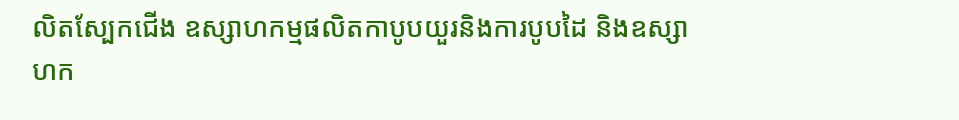លិតស្បែកជើង ឧស្សាហកម្មផលិតកាបូបយួរនិងការបូបដៃ និងឧស្សាហក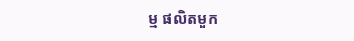ម្ម ផលិតមួក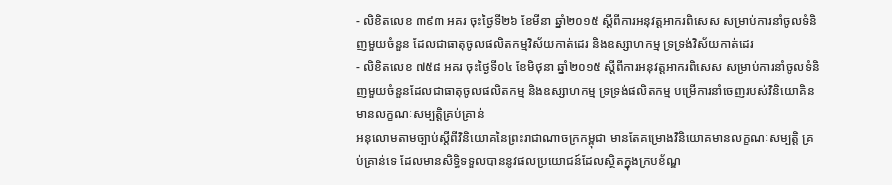- លិខិតលេខ ៣៩៣ អគរ ចុះថ្ងៃទី២៦ ខែមីនា ឆ្នាំ២០១៥ ស្តីពីការអនុវត្តអាករពិសេស សម្រាប់ការនាំចូលទំនិញមួយចំនួន ដែលជាធាតុចូលផលិតកម្មវិស័យកាត់ដេរ និងឧស្សាហកម្ម ទ្រទ្រង់វិស័យកាត់ដេរ
- លិខិតលេខ ៧៥៨ អគរ ចុះថ្ងៃទី០៤ ខែមិថុនា ឆ្នាំ២០១៥ ស្តីពីការអនុវត្តអាករពិសេស សម្រាប់ការនាំចូលទំនិញមួយចំនួនដែលជាធាតុចូលផលិតកម្ម និងឧស្សាហកម្ម ទ្រទ្រង់ផលិតកម្ម បម្រើការនាំចេញរបស់វិនិយោគិនមានលក្ខណៈសម្បត្តិគ្រប់គ្រាន់
អនុលោមតាមច្បាប់ស្តីពីវិនិយោគនៃព្រះរាជាណាចក្រកម្ពុជា មានតែគម្រោងវិនិយោគមានលក្ខណៈសម្បត្តិ គ្រប់គ្រាន់ទេ ដែលមានសិទ្ធិទទួលបាននូវផលប្រយោជន៍ដែលស្ថិតក្នុងក្របខ័ណ្ឌ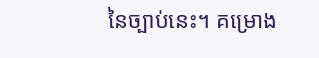នៃច្បាប់នេះ។ គម្រោង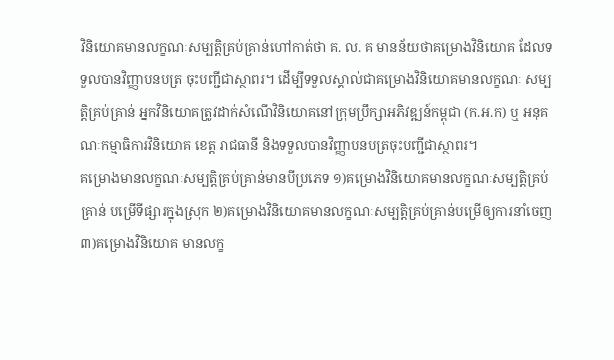វិនិយោគមានលក្ខណៈសម្បត្តិគ្រប់គ្រាន់ហៅកាត់ថា គ. ល. គ មានន័យថាគម្រោងវិនិយោគ ដែលទទួលបានវិញ្ញាបនបត្រ ចុះបញ្ជីជាស្ថាពរ។ ដើម្បីទទួលស្គាល់ជាគម្រោងវិនិយោគមានលក្ខណៈ សម្បត្តិគ្រប់គ្រាន់ អ្នកវិនិយោគត្រូវដាក់សំណើវិនិយោគនៅក្រុមប្រឹក្សាអភិវឌ្ឍន៍កម្ពុជា (ក.អ.ក) ឬ អនុគណៈកម្មាធិការវិនិយោគ ខេត្ត រាជធានី និងទទួលបានវិញ្ញាបនបត្រចុះបញ្ជីជាស្ថាពរ។
គម្រោងមានលក្ខណៈសម្បត្តិគ្រប់គ្រាន់មានបីប្រភេទ ១)គម្រោងវិនិយោគមានលក្ខណៈសម្បត្តិគ្រប់គ្រាន់ បម្រើទីផ្សារក្នុងស្រុក ២)គម្រោងវិនិយោគមានលក្ខណៈសម្បត្តិគ្រប់គ្រាន់បម្រើឲ្យការនាំចេញ ៣)គម្រោងវិនិយោគ មានលក្ខ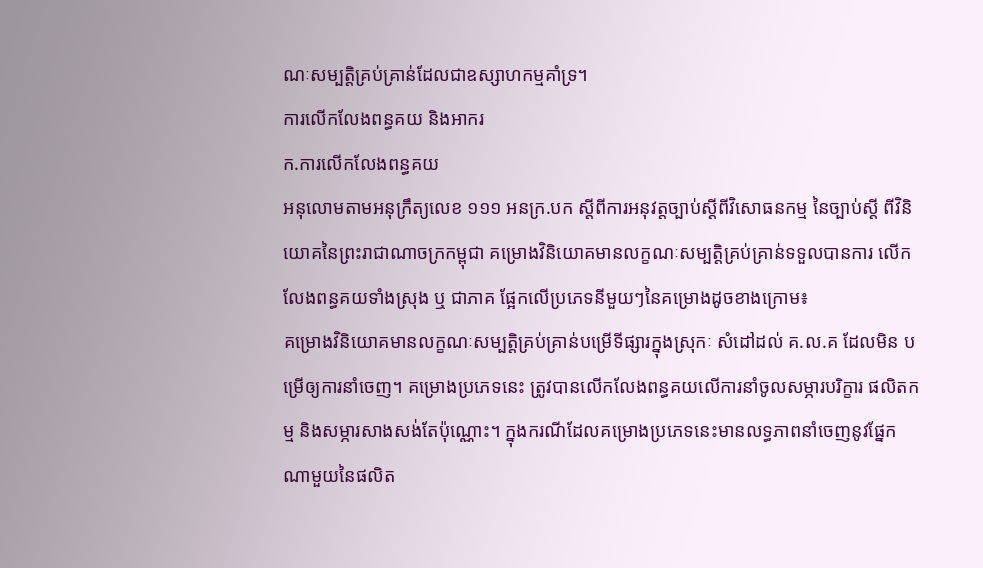ណៈសម្បត្តិគ្រប់គ្រាន់ដែលជាឧស្សាហកម្មគាំទ្រ។
ការលើកលែងពន្ធគយ និងអាករ
ក.ការលើកលែងពន្ធគយ
អនុលោមតាមអនុក្រឹត្យលេខ ១១១ អនក្រ.បក ស្តីពីការអនុវត្តច្បាប់ស្តីពីវិសោធនកម្ម នៃច្បាប់ស្តី ពីវិនិយោគនៃព្រះរាជាណាចក្រកម្ពុជា គម្រោងវិនិយោគមានលក្ខណៈសម្បត្តិគ្រប់គ្រាន់ទទួលបានការ លើកលែងពន្ធគយទាំងស្រុង ឬ ជាភាគ ផ្អែកលើប្រភេទនីមួយៗនៃគម្រោងដូចខាងក្រោម៖
គម្រោងវិនិយោគមានលក្ខណៈសម្បត្តិគ្រប់គ្រាន់បម្រើទីផ្សារក្នុងស្រុកៈ សំដៅដល់ គ.ល.គ ដែលមិន បម្រើឲ្យការនាំចេញ។ គម្រោងប្រភេទនេះ ត្រូវបានលើកលែងពន្ធគយលើការនាំចូលសម្ភារបរិក្ខារ ផលិតកម្ម និងសម្ភារសាងសង់តែប៉ុណ្ណោះ។ ក្នុងករណីដែលគម្រោងប្រភេទនេះមានលទ្ធភាពនាំចេញនូវផ្នែកណាមួយនៃផលិត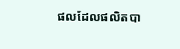ផលដែលផលិតបា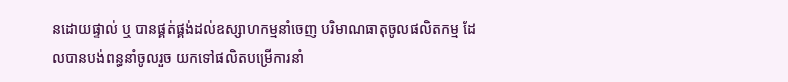នដោយផ្ទាល់ ឬ បានផ្គត់ផ្គង់ដល់ឧស្សាហកម្មនាំចេញ បរិមាណធាតុចូលផលិតកម្ម ដែលបានបង់ពន្ធនាំចូលរួច យកទៅផលិតបម្រើការនាំ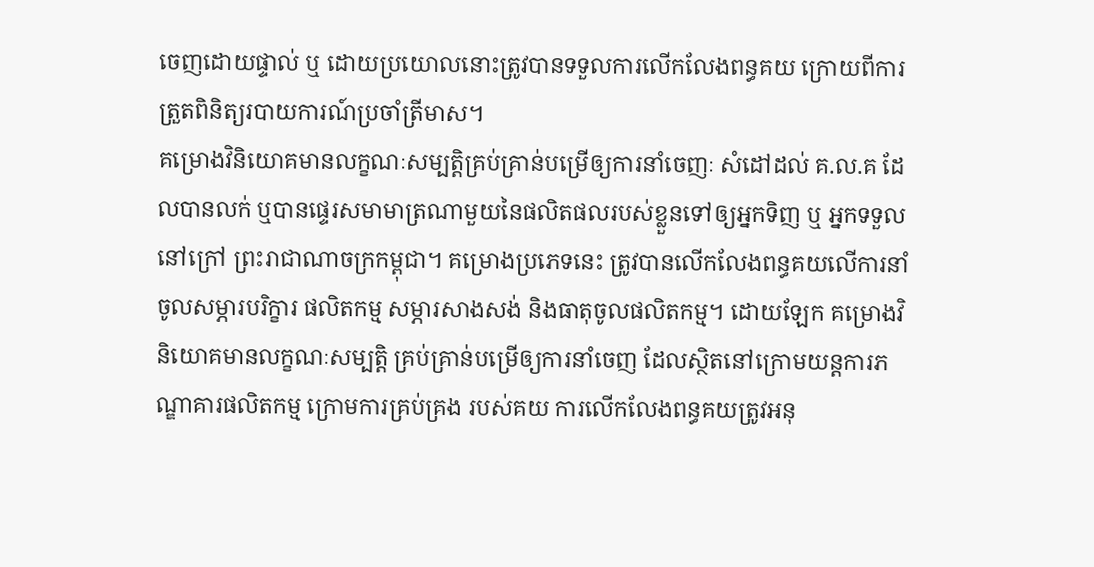ចេញដោយផ្ទាល់ ឬ ដោយប្រយោលនោះត្រូវបានទទួលការលើកលែងពន្ធគយ ក្រោយពីការត្រួតពិនិត្យរបាយការណ៍ប្រចាំត្រីមាស។
គម្រោងវិនិយោគមានលក្ខណៈសម្បត្តិគ្រប់គ្រាន់បម្រើឲ្យការនាំចេញៈ សំដៅដល់ គ.ល.គ ដែលបានលក់ ឬបានផ្ទេរសមាមាត្រណាមួយនៃផលិតផលរបស់ខ្លួនទៅឲ្យអ្នកទិញ ឬ អ្នកទទួលនៅក្រៅ ព្រះរាជាណាចក្រកម្ពុជា។ គម្រោងប្រភេទនេះ ត្រូវបានលើកលែងពន្ធគយលើការនាំចូលសម្ភារបរិក្ខារ ផលិតកម្ម សម្ភារសាងសង់ និងធាតុចូលផលិតកម្ម។ ដោយឡែក គម្រោងវិនិយោគមានលក្ខណៈសម្បត្តិ គ្រប់គ្រាន់បម្រើឲ្យការនាំចេញ ដែលស្ថិតនៅក្រោមយន្តការភណ្ឌាគារផលិតកម្ម ក្រោមការគ្រប់គ្រង របស់គយ ការលើកលែងពន្ធគយត្រូវអនុ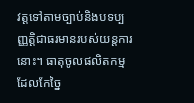វត្តទៅតាមច្បាប់និងបទប្បញ្ញត្តិជាធរមានរបស់យន្តការនោះ។ ធាតុចូលផលិតកម្មដែលកែច្នៃ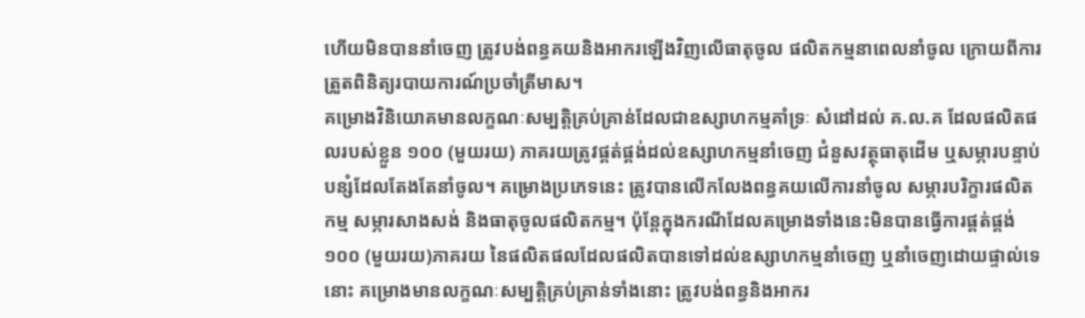ហើយមិនបាននាំចេញ ត្រូវបង់ពន្ធគយនិងអាករឡើងវិញលើធាតុចូល ផលិតកម្មនាពេលនាំចូល ក្រោយពីការត្រួតពិនិត្យរបាយការណ៍ប្រចាំត្រីមាស។
គម្រោងវិនិយោគមានលក្ខណៈសម្បត្តិគ្រប់គ្រាន់ដែលជាឧស្សាហកម្មគាំទ្រៈ សំដៅដល់ គ.ល.គ ដែលផលិតផលរបស់ខ្លួន ១០០ (មួយរយ) ភាគរយត្រូវផ្គត់ផ្គង់ដល់ឧស្សាហកម្មនាំចេញ ជំនួសវត្ថុធាតុដើម ឬសម្ភារបន្ទាប់បន្សំដែលតែងតែនាំចូល។ គម្រោងប្រភេទនេះ ត្រូវបានលើកលែងពន្ធគយលើការនាំចូល សម្ភារបរិក្ខារផលិតកម្ម សម្ភារសាងសង់ និងធាតុចូលផលិតកម្ម។ ប៉ុន្តែក្នុងករណីដែលគម្រោងទាំងនេះមិនបានធ្វើការផ្គត់ផ្គង់ ១០០ (មួយរយ)ភាគរយ នៃផលិតផលដែលផលិតបានទៅដល់ឧស្សាហកម្មនាំចេញ ឬនាំចេញដោយផ្ទាល់ទេនោះ គម្រោងមានលក្ខណៈសម្បត្តិគ្រប់គ្រាន់ទាំងនោះ ត្រូវបង់ពន្ធនិងអាករ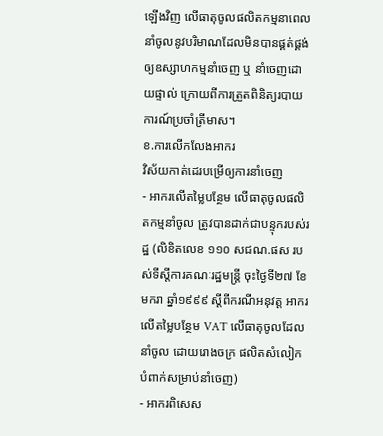ឡើងវិញ លើធាតុចូលផលិតកម្មនាពេលនាំចូលនូវបរិមាណដែលមិនបានផ្គត់ផ្គង់ឲ្យឧស្សាហកម្មនាំចេញ ឬ នាំចេញដោយផ្ទាល់ ក្រោយពីការត្រួតពិនិត្យរបាយការណ៍ប្រចាំត្រីមាស។
ខ.ការលើកលែងអាករ
វិស័យកាត់ដេរបម្រើឲ្យការនាំចេញ
- អាករលើតម្លៃបន្ថែម លើធាតុចូលផលិតកម្មនាំចូល ត្រូវបានដាក់ជាបន្ទុករបស់រដ្ឋ (លិខិតលេខ ១១០ សជណ.ផស របស់ទីស្តីការគណៈរដ្ឋមន្ត្រី ចុះថ្ងៃទី២៧ ខែមករា ឆ្នាំ១៩៩៩ ស្តីពីករណីអនុវត្ត អាករលើតម្លៃបន្ថែម VAT លើធាតុចូលដែលនាំចូល ដោយរោងចក្រ ផលិតសំលៀកបំពាក់សម្រាប់នាំចេញ)
- អាករពិសេស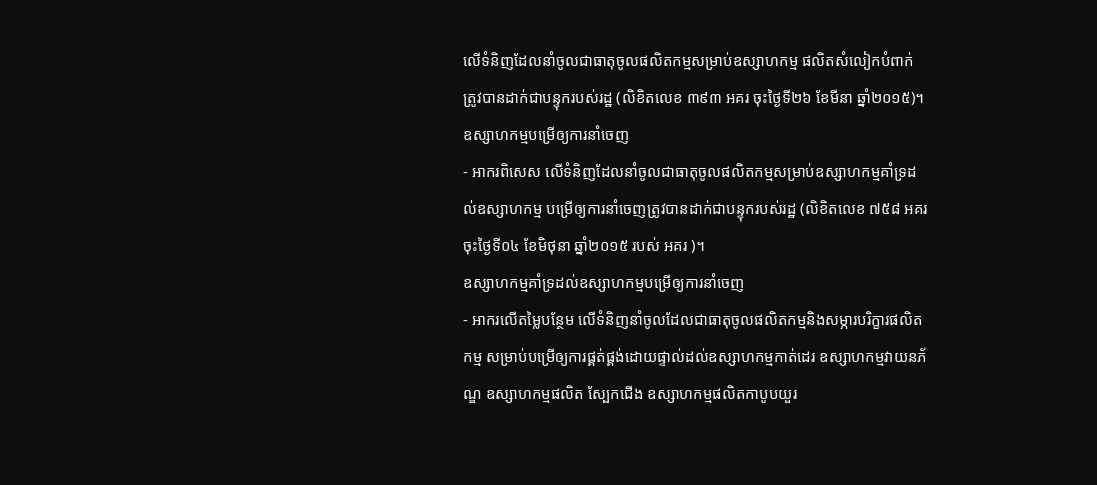លើទំនិញដែលនាំចូលជាធាតុចូលផលិតកម្មសម្រាប់ឧស្សាហកម្ម ផលិតសំលៀកបំពាក់ ត្រូវបានដាក់ជាបន្ទុករបស់រដ្ឋ (លិខិតលេខ ៣៩៣ អគរ ចុះថ្ងៃទី២៦ ខែមីនា ឆ្នាំ២០១៥)។
ឧស្សាហកម្មបម្រើឲ្យការនាំចេញ
- អាករពិសេស លើទំនិញដែលនាំចូលជាធាតុចូលផលិតកម្មសម្រាប់ឧស្សាហកម្មគាំទ្រដល់ឧស្សាហកម្ម បម្រើឲ្យការនាំចេញត្រូវបានដាក់ជាបន្ទុករបស់រដ្ឋ (លិខិតលេខ ៧៥៨ អគរ ចុះថ្ងៃទី០៤ ខែមិថុនា ឆ្នាំ២០១៥ របស់ អគរ )។
ឧស្សាហកម្មគាំទ្រដល់ឧស្សាហកម្មបម្រើឲ្យការនាំចេញ
- អាករលើតម្លៃបន្ថែម លើទំនិញនាំចូលដែលជាធាតុចូលផលិតកម្មនិងសម្ភារបរិក្ខារផលិតកម្ម សម្រាប់បម្រើឲ្យការផ្គត់ផ្គង់ដោយផ្ទាល់ដល់ឧស្សាហកម្មកាត់ដេរ ឧស្សាហកម្មវាយនភ័ណ្ឌ ឧស្សាហកម្មផលិត ស្បែកជើង ឧស្សាហកម្មផលិតកាបូបយួរ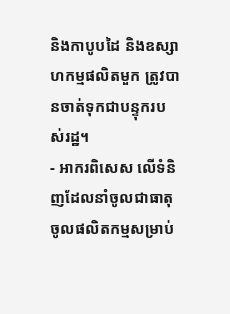និងកាបូបដៃ និងឧស្សាហកម្មផលិតមួក ត្រូវបានចាត់ទុកជាបន្ទុករបស់រដ្ឋ។
- អាករពិសេស លើទំនិញដែលនាំចូលជាធាតុចូលផលិតកម្មសម្រាប់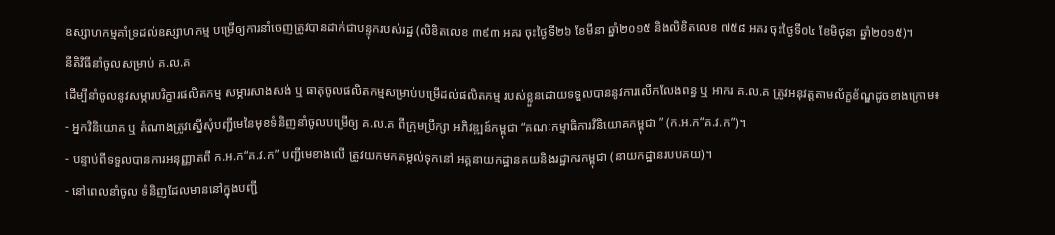ឧស្សាហកម្មគាំទ្រដល់ឧស្សាហកម្ម បម្រើឲ្យការនាំចេញត្រូវបានដាក់ជាបន្ទុករបស់រដ្ឋ (លិខិតលេខ ៣៩៣ អគរ ចុះថ្ងៃទី២៦ ខែមីនា ឆ្នាំ២០១៥ និងលិខិតលេខ ៧៥៨ អគរ ចុះថ្ងៃទី០៤ ខែមិថុនា ឆ្នាំ២០១៥)។
នីតិវិធីនាំចូលសម្រាប់ គ.ល.គ
ដើម្បីនាំចូលនូវសម្ភារបរិក្ខារផលិតកម្ម សម្ភារសាងសង់ ឬ ធាតុចូលផលិតកម្មសម្រាប់បម្រើដល់ផលិតកម្ម របស់ខ្លួនដោយទទួលបាននូវការលើកលែងពន្ធ ឬ អាករ គ.ល.គ ត្រូវអនុវត្តតាមល័ក្ខខ័ណ្ឌដូចខាងក្រោម៖
- អ្នកវិនិយោគ ឬ តំណាងត្រូវស្នើសុំបញ្ជីមេនៃមុខទំនិញនាំចូលបម្រើឲ្យ គ.ល.គ ពីក្រុមប្រឹក្សា អភិវឌ្ឍន៍កម្ពុជា “គណៈកម្មាធិការវិនិយោគកម្ពុជា ” (ក.អ.ក“គ.វ.ក”)។
- បន្ទាប់ពីទទួលបានការអនុញ្ញាតពី ក.អ.ក“គ.វ.ក” បញ្ជីមេខាងលើ ត្រូវយកមកតម្កល់ទុកនៅ អគ្គនាយកដ្ឋានគយនិងរដ្ឋាករកម្ពុជា (នាយកដ្ឋានរបបគយ)។
- នៅពេលនាំចូល ទំនិញដែលមាននៅក្នុងបញ្ជី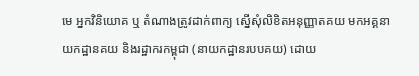មេ អ្នកវិនិយោគ ឬ តំណាងត្រូវដាក់ពាក្យ ស្នើសុំលិខិតអនុញ្ញាតគយ មកអគ្គនាយកដ្ឋានគយ និងរដ្ឋាករកម្ពុជា (នាយកដ្ឋានរបបគយ) ដោយ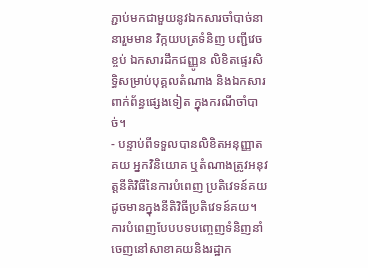ភ្ជាប់មកជាមួយនូវឯកសារចាំបាច់នានារួមមាន វិក្កយបត្រទំនិញ បញ្ជីវេចខ្ចប់ ឯកសារដឹកជញ្ញូន លិខិតផ្ទេរសិទ្ធិសម្រាប់បុគ្គលតំណាង និងឯកសារពាក់ព័ន្ធផ្សេងទៀត ក្នុងករណីចាំបាច់។
- បន្ទាប់ពីទទួលបានលិខិតអនុញ្ញាតគយ អ្នកវិនិយោគ ឬតំណាងត្រូវអនុវត្តនីតិវិធីនៃការបំពេញ ប្រតិវេទន៍គយ ដូចមានក្នុងនីតិវិធីប្រតិវេទន៍គយ។
ការបំពេញបែបបទបញ្ចេញទំនិញនាំចេញនៅសាខាគយនិងរដ្ឋាក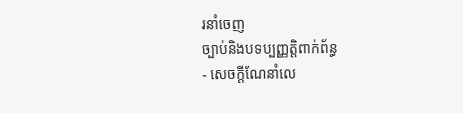រនាំចេញ
ច្បាប់និងបទប្បញ្ញតិ្តពាក់ព័ន្ធ
- សេចក្តីណែនាំលេ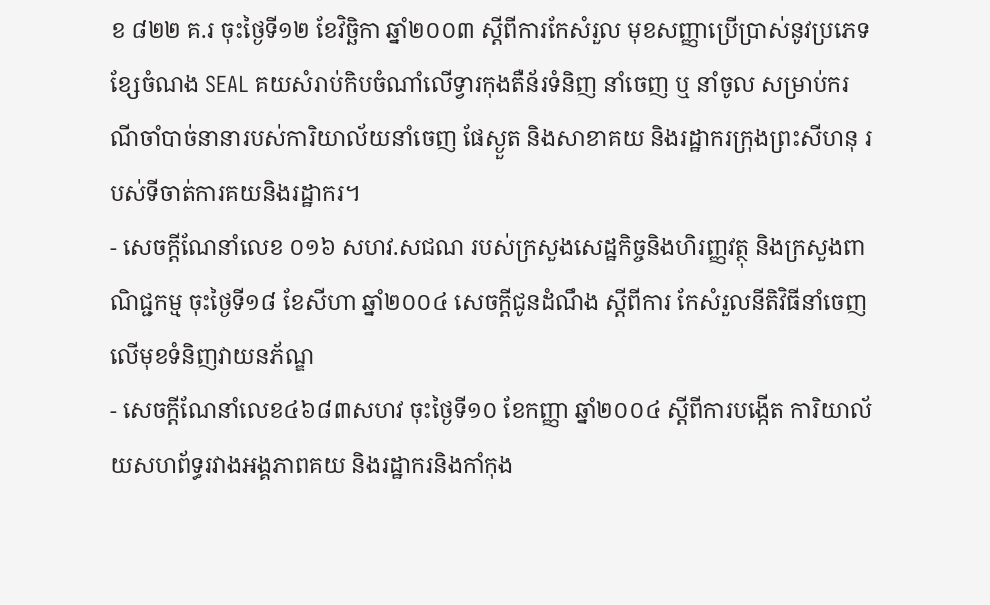ខ ៨២២ គ.រ ចុះថ្ងៃទី១២ ខែវិច្ឆិកា ឆ្នាំ២០០៣ ស្ដីពីការកែសំរួល មុខសញ្ញាប្រើប្រាស់នូវប្រភេទខ្សែចំណង SEAL គយសំរាប់កិបចំណាំលើទ្វារកុងតឺន័រទំនិញ នាំចេញ ឬ នាំចូល សម្រាប់ករណីចាំបាច់នានារបស់ការិយាល័យនាំចេញ ផែស្ងួត និងសាខាគយ និងរដ្ឋាករក្រុងព្រះសីហនុ របស់ទីចាត់ការគយនិងរដ្ឋាករ។
- សេចក្តីណែនាំលេខ ០១៦ សហវ.សជណ របស់ក្រសួងសេដ្ឋកិច្ចនិងហិរញ្ញវត្ថុ និងក្រសួងពាណិជ្ជកម្ម ចុះថ្ងៃទី១៨ ខែសីហា ឆ្នាំ២០០៤ សេចក្តីជូនដំណឹង ស្តីពីការ កែសំរួលនីតិវិធីនាំចេញលើមុខទំនិញវាយនភ័ណ្ឌ
- សេចក្តីណែនាំលេខ៤៦៨៣សហវ ចុះថ្ងៃទី១០ ខែកញ្ញា ឆ្នាំ២០០៤ ស្តីពីការបង្កើត ការិយាល័យសហព័ទ្ធរវាងអង្គភាពគយ និងរដ្ឋាករនិងកាំកុង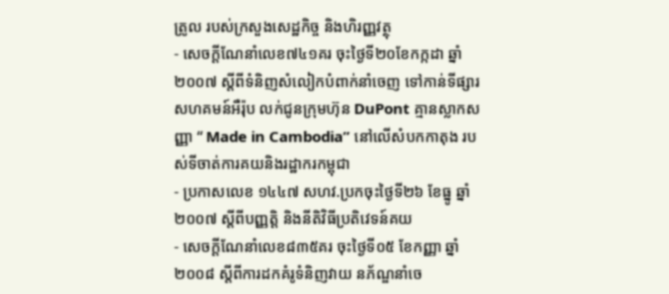ត្រូល របស់ក្រសួងសេដ្ឋកិច្ច និងហិរញ្ញវត្ថុ
- សេចក្ដីណែនាំលេខ៧៤១គរ ចុះថ្ងៃទី២០ខែកក្កដា ឆ្នាំ២០០៧ ស្តីពីទំនិញសំលៀកបំពាក់នាំចេញ ទៅកាន់ទីផ្សារសហគមន៍អឺរ៉ុប លក់ជូនក្រុមហ៊ុន DuPont គ្មានស្លាកសញ្ញា “ Made in Cambodia” នៅលើសំបកកាតុង របស់ទីចាត់ការគយនិងរដ្ឋាករកម្ពុជា
- ប្រកាសលេខ ១៤៤៧ សហវ.ប្រកចុះថ្ងៃទី២៦ ខែធ្នូ ឆ្នាំ២០០៧ ស្តីពីបញ្ញត្តិ និងនីតិវិធីប្រតិវេទន៍គយ
- សេចក្ដីណែនាំលេខ៨៣៥គរ ចុះថ្ងៃទី០៥ ខែកញ្ញា ឆ្នាំ២០០៨ ស្ដីពីការដកគំរូទំនិញវាយ នភ័ណ្ឌនាំចេ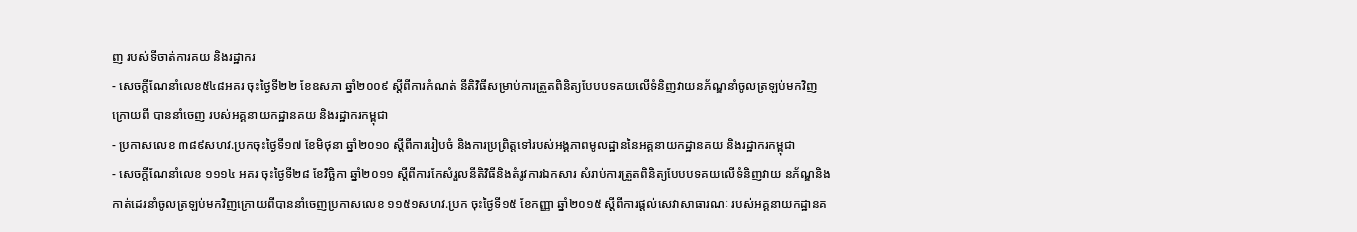ញ របស់ទីចាត់ការគយ និងរដ្ឋាករ
- សេចក្ដីណែនាំលេខ៥៤៨អគរ ចុះថ្ងៃទី២២ ខែឧសភា ឆ្នាំ២០០៩ ស្ដីពីការកំណត់ នីតិវិធីសម្រាប់ការត្រួតពិនិត្យបែបបទគយលើទំនិញវាយនភ័ណ្ឌនាំចូលត្រឡប់មកវិញ ក្រោយពី បាននាំចេញ របស់អគ្គនាយកដ្ឋានគយ និងរដ្ឋាករកម្ពុជា
- ប្រកាសលេខ ៣៨៩សហវ.ប្រកចុះថ្ងៃទី១៧ ខែមិថុនា ឆ្នាំ២០១០ ស្តីពីការរៀបចំ និងការប្រព្រិត្តទៅរបស់អង្គភាពមូលដ្ឋាននៃអគ្គនាយកដ្ឋានគយ និងរដ្ឋាករកម្ពុជា
- សេចក្ដីណែនាំលេខ ១១១៤ អគរ ចុះថ្ងៃទី២៨ ខែវិច្ឆិកា ឆ្នាំ២០១១ ស្ដីពីការកែសំរួលនីតិវិធីនិងតំរូវការឯកសារ សំរាប់ការត្រួតពិនិត្យបែបបទគយលើទំនិញវាយ នភ័ណ្ឌនិងកាត់ដេរនាំចូលត្រឡប់មកវិញក្រោយពីបាននាំចេញប្រកាសលេខ ១១៥១សហវ.ប្រក ចុះថ្ងៃទី១៥ ខែកញ្ញា ឆ្នាំ២០១៥ ស្តីពីការផ្តល់សេវាសាធារណៈ របស់អគ្គនាយកដ្ឋានគ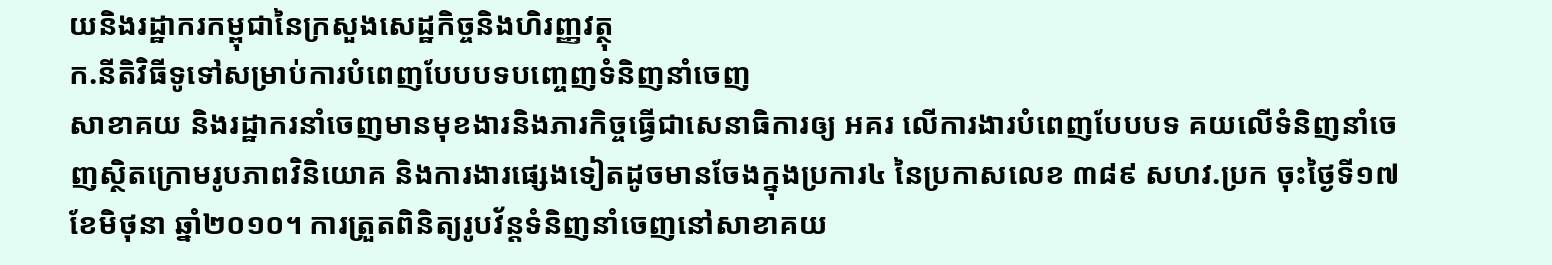យនិងរដ្ឋាករកម្ពុជានៃក្រសួងសេដ្ឋកិច្ចនិងហិរញ្ញវត្ថុ
ក.នីតិវិធីទូទៅសម្រាប់ការបំពេញបែបបទបញ្ចេញទំនិញនាំចេញ
សាខាគយ និងរដ្ឋាករនាំចេញមានមុខងារនិងភារកិច្ចធ្វើជាសេនាធិការឲ្យ អគរ លើការងារបំពេញបែបបទ គយលើទំនិញនាំចេញស្ថិតក្រោមរូបភាពវិនិយោគ និងការងារផ្សេងទៀតដូចមានចែងក្នុងប្រការ៤ នៃប្រកាសលេខ ៣៨៩ សហវ.ប្រក ចុះថ្ងៃទី១៧ ខែមិថុនា ឆ្នាំ២០១០។ ការត្រួតពិនិត្យរូបវ័ន្តទំនិញនាំចេញនៅសាខាគយ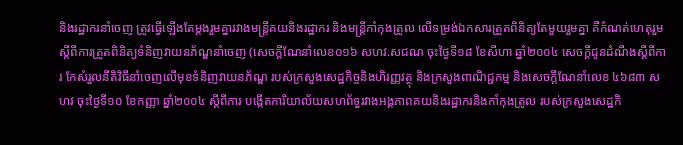និងរដ្ឋាករនាំចេញ ត្រូវធ្វើឡើងតែម្តងរួមគ្នារវាងមន្ត្រីគយនិងរដ្ឋាករ និងមន្រ្តីកាំកុងត្រូល លើទម្រង់ឯកសារត្រួតពិនិត្យតែមួយរួមគ្នា គឺកំណត់ហេតុរួមស្តីពីការត្រួតពិនិត្យទំនិញវាយនភ័ណ្ឌនាំចេញ (សេចក្តីណែនាំលេខ០១៦ សហវ.សជណ ចុះថ្ងៃទី១៨ ខែសីហា ឆ្នាំ២០០៤ សេចក្តីជូនដំណឹងស្តីពីការ កែសំរួលនីតិវិធីនាំចេញលើមុខទំនិញវាយនភ័ណ្ឌ របស់ក្រសួងសេដ្ឋកិច្ចនិងហិរញ្ញវត្ថុ និងក្រសួងពាណិជ្ជកម្ម និងសេចក្តីណែនាំលេខ ៤៦៨៣ សហវ ចុះថ្ងៃទី១០ ខែកញ្ញា ឆ្នាំ២០០៤ ស្តីពីការ បង្កើតការិយាល័យសហព័ទ្ធរវាងអង្គភាពគយនិងរដ្ឋាករនិងកាំកុងត្រូល របស់ក្រសួងសេដ្ឋកិ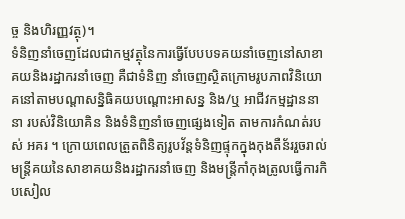ច្ច និងហិរញ្ញវត្ថុ)។
ទំនិញនាំចេញដែលជាកម្មវត្ថុនៃការធ្វើបែបបទគយនាំចេញនៅសាខាគយនិងរដ្ឋាករនាំចេញ គឺជាទំនិញ នាំចេញស្ថិតក្រោមរូបភាពវិនិយោគនៅតាមបណ្តាសន្និធិគយបណ្ដោះអាសន្ន និង/ឬ អាជីវកម្មដ្ឋាននានា របស់វិនិយោគិន និងទំនិញនាំចេញផ្សេងទៀត តាមការកំណត់របស់ អគរ ។ ក្រោយពេលត្រួតពិនិត្យរូបវ័ន្តទំនិញផ្ទុកក្នុងកុងតឺន័ររួចរាល់ មន្រ្តីគយនៃសាខាគយនិងរដ្ឋាករនាំចេញ និងមន្រ្តីកាំកុងត្រូលធ្វើការកិបសៀល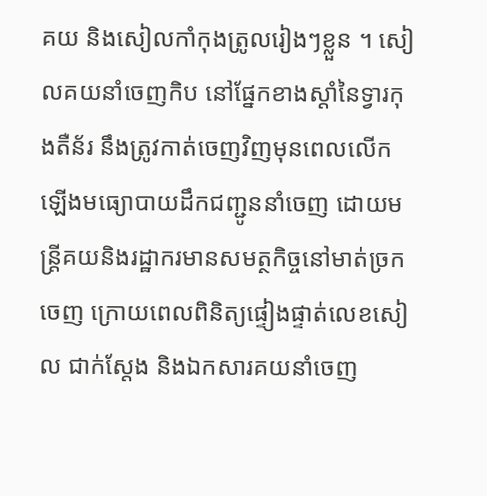គយ និងសៀលកាំកុងត្រូលរៀងៗខ្លួន ។ សៀលគយនាំចេញកិប នៅផ្នែកខាងស្តាំនៃទ្វារកុងតឺន័រ នឹងត្រូវកាត់ចេញវិញមុនពេលលើកឡើងមធ្យោបាយដឹកជញ្ជូននាំចេញ ដោយមន្រ្តីគយនិងរដ្ឋាករមានសមត្ថកិច្ចនៅមាត់ច្រកចេញ ក្រោយពេលពិនិត្យផ្ទៀងផ្ទាត់លេខសៀល ជាក់ស្តែង និងឯកសារគយនាំចេញ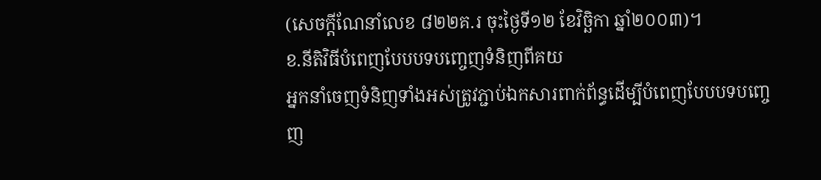(សេចក្តីណែនាំលេខ ៨២២គ.រ ចុះថ្ងៃទី១២ ខែវិច្ឆិកា ឆ្នាំ២០០៣)។
ខ.នីតិវិធីបំពេញបែបបទបញ្ចេញទំនិញពីគយ
អ្នកនាំចេញទំនិញទាំងអស់ត្រូវភ្ជាប់ឯកសារពាក់ព័ន្ធដើម្បីបំពេញបែបបទបញ្ចេញ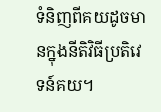ទំនិញពីគយដូចមានក្នុងនីតិវិធីប្រតិវេទន៍គយ។